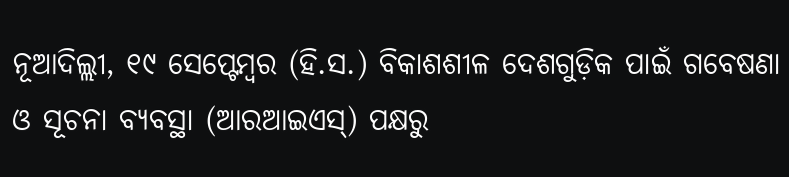ନୂଆଦିଲ୍ଲୀ, ୧୯ ସେପ୍ଟେମ୍ବର (ହି.ସ.) ବିକାଶଶୀଳ ଦେଶଗୁଡ଼ିକ ପାଇଁ ଗବେଷଣା ଓ ସୂଚନା ବ୍ୟବସ୍ଥା (ଆରଆଇଏସ୍) ପକ୍ଷରୁ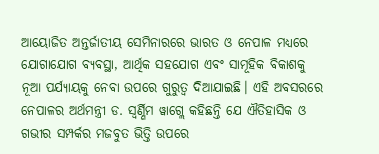ଆୟୋଜିତ ଅନ୍ତର୍ଜାତୀୟ ସେମିନାରରେ ଭାରତ ଓ ନେପାଳ ମଧ୍ୟରେ ଯୋଗାଯୋଗ ବ୍ୟବସ୍ଥା, ଆର୍ଥିକ ସହଯୋଗ ଏବଂ ସାମୂହିକ ବିକାଶକୁ ନୂଆ ପର୍ଯ୍ୟାୟକୁ ନେବା ଉପରେ ଗୁରୁତ୍ୱ ଦିଆଯାଇଛି। ଏହି ଅବସରରେ ନେପାଳର ଅର୍ଥମନ୍ତ୍ରୀ ଡ. ସ୍ୱର୍ଣ୍ଣିମ ୱାଗ୍ଲେ କହିଛନ୍ତି ଯେ ଐତିହାସିକ ଓ ଗଭୀର ସମ୍ପର୍କର ମଜବୁତ ଭିତ୍ତି ଉପରେ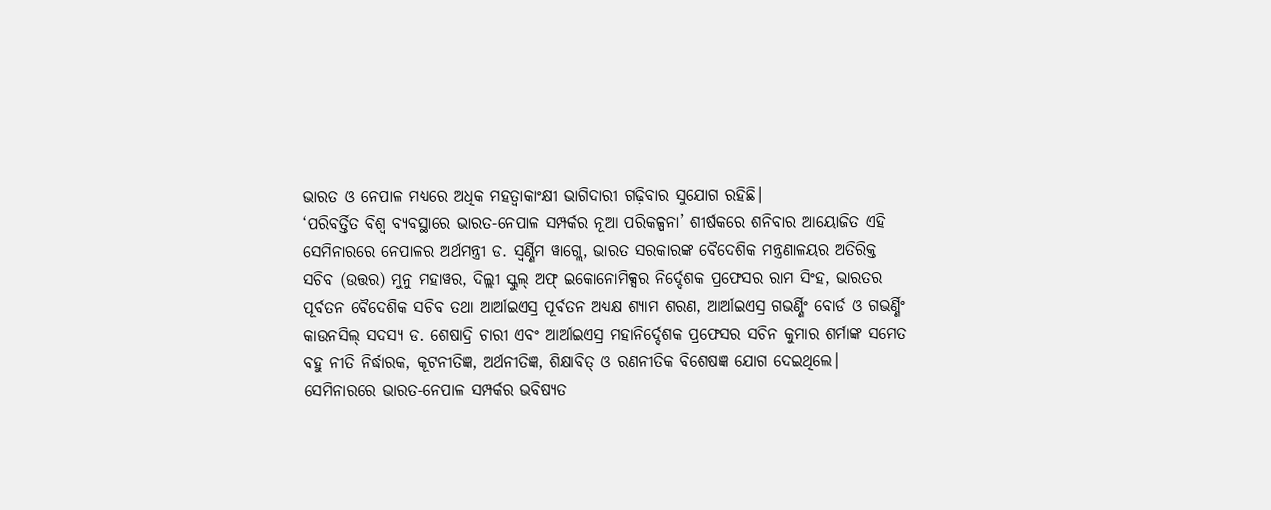ଭାରତ ଓ ନେପାଳ ମଧ୍ୟରେ ଅଧିକ ମହତ୍ୱାକାଂକ୍ଷୀ ଭାଗିଦାରୀ ଗଢ଼ିବାର ସୁଯୋଗ ରହିଛି।
‘ପରିବର୍ତ୍ତିତ ବିଶ୍ୱ ବ୍ୟବସ୍ଥାରେ ଭାରତ-ନେପାଳ ସମ୍ପର୍କର ନୂଆ ପରିକଳ୍ପନା’ ଶୀର୍ଷକରେ ଶନିବାର ଆୟୋଜିତ ଏହି ସେମିନାରରେ ନେପାଳର ଅର୍ଥମନ୍ତ୍ରୀ ଡ. ସ୍ୱର୍ଣ୍ଣିମ ୱାଗ୍ଲେ, ଭାରତ ସରକାରଙ୍କ ବୈଦେଶିକ ମନ୍ତ୍ରଣାଳୟର ଅତିରିକ୍ତ ସଚିବ (ଉତ୍ତର) ମୁନୁ ମହାୱର, ଦିଲ୍ଲୀ ସ୍କୁଲ୍ ଅଫ୍ ଇକୋନୋମିକ୍ସର ନିର୍ଦ୍ଦେଶକ ପ୍ରଫେସର ରାମ ସିଂହ, ଭାରତର ପୂର୍ବତନ ବୈଦେଶିକ ସଚିବ ତଥା ଆର୍ଆଇଏସ୍ର ପୂର୍ବତନ ଅଧ୍ୟକ୍ଷ ଶ୍ୟାମ ଶରଣ, ଆର୍ଆଇଏସ୍ର ଗଭର୍ଣ୍ଣିଂ ବୋର୍ଡ ଓ ଗଭର୍ଣ୍ଣିଂ କାଉନସିଲ୍ ସଦସ୍ୟ ଡ. ଶେଷାଦ୍ରି ଚାରୀ ଏବଂ ଆର୍ଆଇଏସ୍ର ମହାନିର୍ଦ୍ଦେଶକ ପ୍ରଫେସର ସଚିନ କୁମାର ଶର୍ମାଙ୍କ ସମେତ ବହୁ ନୀତି ନିର୍ଦ୍ଧାରକ, କୂଟନୀତିଜ୍ଞ, ଅର୍ଥନୀତିଜ୍ଞ, ଶିକ୍ଷାବିତ୍ ଓ ରଣନୀତିକ ବିଶେଷଜ୍ଞ ଯୋଗ ଦେଇଥିଲେ।
ସେମିନାରରେ ଭାରତ-ନେପାଳ ସମ୍ପର୍କର ଭବିଷ୍ୟତ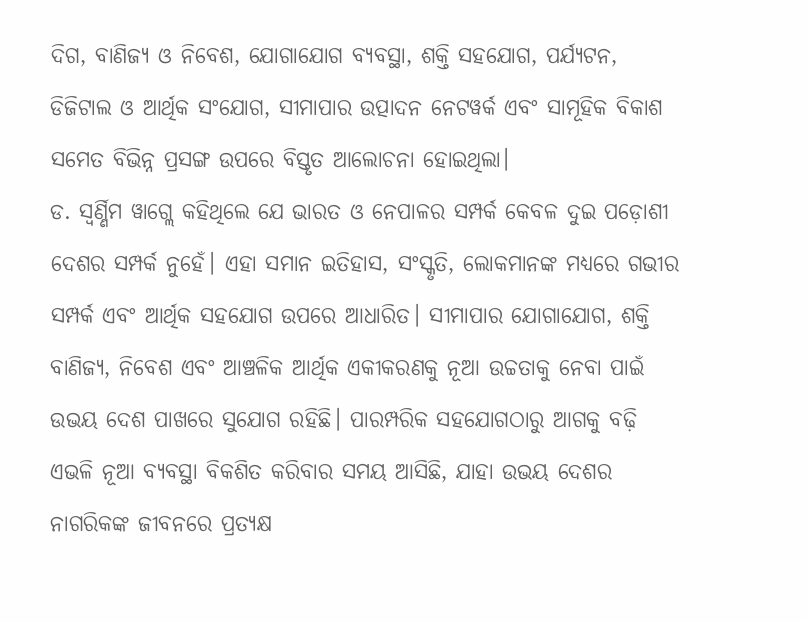ଦିଗ, ବାଣିଜ୍ୟ ଓ ନିବେଶ, ଯୋଗାଯୋଗ ବ୍ୟବସ୍ଥା, ଶକ୍ତି ସହଯୋଗ, ପର୍ଯ୍ୟଟନ, ଡିଜିଟାଲ ଓ ଆର୍ଥିକ ସଂଯୋଗ, ସୀମାପାର ଉତ୍ପାଦନ ନେଟୱର୍କ ଏବଂ ସାମୂହିକ ବିକାଶ ସମେତ ବିଭିନ୍ନ ପ୍ରସଙ୍ଗ ଉପରେ ବିସ୍ତୃତ ଆଲୋଚନା ହୋଇଥିଲା।
ଡ. ସ୍ୱର୍ଣ୍ଣିମ ୱାଗ୍ଲେ କହିଥିଲେ ଯେ ଭାରତ ଓ ନେପାଳର ସମ୍ପର୍କ କେବଳ ଦୁଇ ପଡ଼ୋଶୀ ଦେଶର ସମ୍ପର୍କ ନୁହେଁ। ଏହା ସମାନ ଇତିହାସ, ସଂସ୍କୃତି, ଲୋକମାନଙ୍କ ମଧ୍ୟରେ ଗଭୀର ସମ୍ପର୍କ ଏବଂ ଆର୍ଥିକ ସହଯୋଗ ଉପରେ ଆଧାରିତ। ସୀମାପାର ଯୋଗାଯୋଗ, ଶକ୍ତି ବାଣିଜ୍ୟ, ନିବେଶ ଏବଂ ଆଞ୍ଚଳିକ ଆର୍ଥିକ ଏକୀକରଣକୁ ନୂଆ ଉଚ୍ଚତାକୁ ନେବା ପାଇଁ ଉଭୟ ଦେଶ ପାଖରେ ସୁଯୋଗ ରହିଛି। ପାରମ୍ପରିକ ସହଯୋଗଠାରୁ ଆଗକୁ ବଢ଼ି ଏଭଳି ନୂଆ ବ୍ୟବସ୍ଥା ବିକଶିତ କରିବାର ସମୟ ଆସିଛି, ଯାହା ଉଭୟ ଦେଶର ନାଗରିକଙ୍କ ଜୀବନରେ ପ୍ରତ୍ୟକ୍ଷ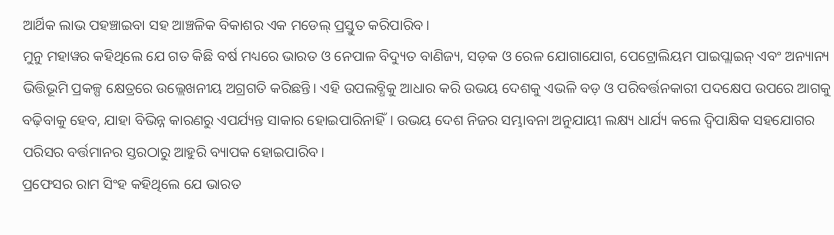ଆର୍ଥିକ ଲାଭ ପହଞ୍ଚାଇବା ସହ ଆଞ୍ଚଳିକ ବିକାଶର ଏକ ମଡେଲ୍ ପ୍ରସ୍ତୁତ କରିପାରିବ।
ମୁନୁ ମହାୱର କହିଥିଲେ ଯେ ଗତ କିଛି ବର୍ଷ ମଧ୍ୟରେ ଭାରତ ଓ ନେପାଳ ବିଦ୍ୟୁତ ବାଣିଜ୍ୟ, ସଡ଼କ ଓ ରେଳ ଯୋଗାଯୋଗ, ପେଟ୍ରୋଲିୟମ ପାଇପ୍ଲାଇନ୍ ଏବଂ ଅନ୍ୟାନ୍ୟ ଭିତ୍ତିଭୂମି ପ୍ରକଳ୍ପ କ୍ଷେତ୍ରରେ ଉଲ୍ଲେଖନୀୟ ଅଗ୍ରଗତି କରିଛନ୍ତି। ଏହି ଉପଲବ୍ଧିକୁ ଆଧାର କରି ଉଭୟ ଦେଶକୁ ଏଭଳି ବଡ଼ ଓ ପରିବର୍ତ୍ତନକାରୀ ପଦକ୍ଷେପ ଉପରେ ଆଗକୁ ବଢ଼ିବାକୁ ହେବ, ଯାହା ବିଭିନ୍ନ କାରଣରୁ ଏପର୍ଯ୍ୟନ୍ତ ସାକାର ହୋଇପାରିନାହିଁ। ଉଭୟ ଦେଶ ନିଜର ସମ୍ଭାବନା ଅନୁଯାୟୀ ଲକ୍ଷ୍ୟ ଧାର୍ଯ୍ୟ କଲେ ଦ୍ୱିପାକ୍ଷିକ ସହଯୋଗର ପରିସର ବର୍ତ୍ତମାନର ସ୍ତରଠାରୁ ଆହୁରି ବ୍ୟାପକ ହୋଇପାରିବ।
ପ୍ରଫେସର ରାମ ସିଂହ କହିଥିଲେ ଯେ ଭାରତ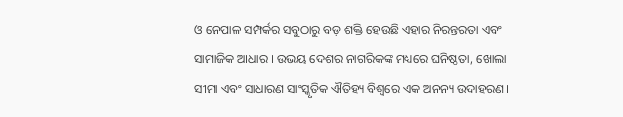ଓ ନେପାଳ ସମ୍ପର୍କର ସବୁଠାରୁ ବଡ଼ ଶକ୍ତି ହେଉଛି ଏହାର ନିରନ୍ତରତା ଏବଂ ସାମାଜିକ ଆଧାର । ଉଭୟ ଦେଶର ନାଗରିକଙ୍କ ମଧ୍ୟରେ ଘନିଷ୍ଠତା, ଖୋଲା ସୀମା ଏବଂ ସାଧାରଣ ସାଂସ୍କୃତିକ ଐତିହ୍ୟ ବିଶ୍ୱରେ ଏକ ଅନନ୍ୟ ଉଦାହରଣ।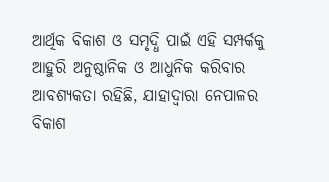ଆର୍ଥିକ ବିକାଶ ଓ ସମୃଦ୍ଧି ପାଇଁ ଏହି ସମ୍ପର୍କକୁ ଆହୁରି ଅନୁଷ୍ଠାନିକ ଓ ଆଧୁନିକ କରିବାର ଆବଶ୍ୟକତା ରହିଛି, ଯାହାଦ୍ୱାରା ନେପାଳର ବିକାଶ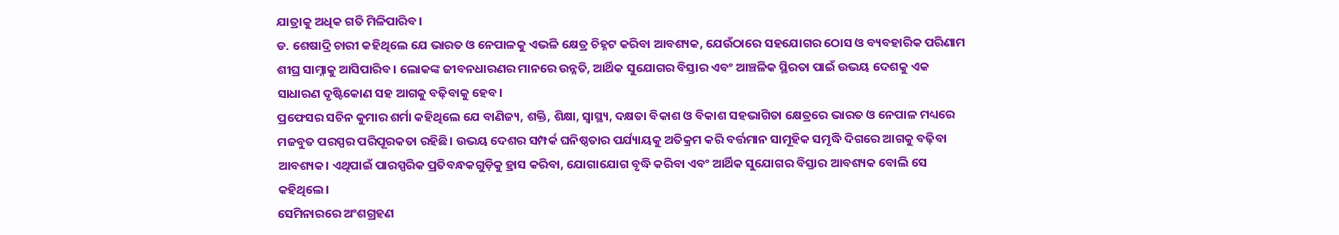ଯାତ୍ରାକୁ ଅଧିକ ଗତି ମିଳିପାରିବ।
ଡ. ଶେଷାଦ୍ରି ଚାରୀ କହିଥିଲେ ଯେ ଭାରତ ଓ ନେପାଳକୁ ଏଭଳି କ୍ଷେତ୍ର ଚିହ୍ନଟ କରିବା ଆବଶ୍ୟକ, ଯେଉଁଠାରେ ସହଯୋଗର ଠୋସ ଓ ବ୍ୟବହାରିକ ପରିଣାମ ଶୀଘ୍ର ସାମ୍ନାକୁ ଆସିପାରିବ। ଲୋକଙ୍କ ଜୀବନଧାରଣର ମାନରେ ଉନ୍ନତି, ଆର୍ଥିକ ସୁଯୋଗର ବିସ୍ତାର ଏବଂ ଆଞ୍ଚଳିକ ସ୍ଥିରତା ପାଇଁ ଉଭୟ ଦେଶକୁ ଏକ ସାଧାରଣ ଦୃଷ୍ଟିକୋଣ ସହ ଆଗକୁ ବଢ଼ିବାକୁ ହେବ।
ପ୍ରଫେସର ସଚିନ କୁମାର ଶର୍ମା କହିଥିଲେ ଯେ ବାଣିଜ୍ୟ, ଶକ୍ତି, ଶିକ୍ଷା, ସ୍ୱାସ୍ଥ୍ୟ, ଦକ୍ଷତା ବିକାଶ ଓ ବିକାଶ ସହଭାଗିତା କ୍ଷେତ୍ରରେ ଭାରତ ଓ ନେପାଳ ମଧ୍ୟରେ ମଜବୁତ ପରସ୍ପର ପରିପୂରକତା ରହିଛି। ଉଭୟ ଦେଶର ସମ୍ପର୍କ ଘନିଷ୍ଠତାର ପର୍ଯ୍ୟାୟକୁ ଅତିକ୍ରମ କରି ବର୍ତ୍ତମାନ ସାମୂହିକ ସମୃଦ୍ଧି ଦିଗରେ ଆଗକୁ ବଢ଼ିବା ଆବଶ୍ୟକ। ଏଥିପାଇଁ ପାରସ୍ପରିକ ପ୍ରତିବନ୍ଧକଗୁଡ଼ିକୁ ହ୍ରାସ କରିବା, ଯୋଗାଯୋଗ ବୃଦ୍ଧି କରିବା ଏବଂ ଆର୍ଥିକ ସୁଯୋଗର ବିସ୍ତାର ଆବଶ୍ୟକ ବୋଲି ସେ କହିଥିଲେ।
ସେମିନାରରେ ଅଂଶଗ୍ରହଣ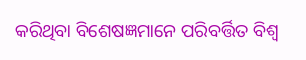କରିଥିବା ବିଶେଷଜ୍ଞମାନେ ପରିବର୍ତ୍ତିତ ବିଶ୍ୱ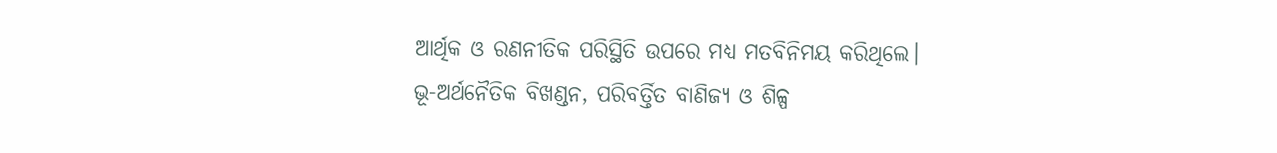ଆର୍ଥିକ ଓ ରଣନୀତିକ ପରିସ୍ଥିତି ଉପରେ ମଧ୍ୟ ମତବିନିମୟ କରିଥିଲେ। ଭୂ-ଅର୍ଥନୈତିକ ବିଖଣ୍ଡନ, ପରିବର୍ତ୍ତିତ ବାଣିଜ୍ୟ ଓ ଶିଳ୍ପ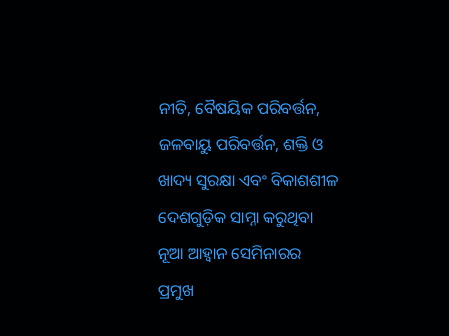ନୀତି, ବୈଷୟିକ ପରିବର୍ତ୍ତନ, ଜଳବାୟୁ ପରିବର୍ତ୍ତନ, ଶକ୍ତି ଓ ଖାଦ୍ୟ ସୁରକ୍ଷା ଏବଂ ବିକାଶଶୀଳ ଦେଶଗୁଡ଼ିକ ସାମ୍ନା କରୁଥିବା ନୂଆ ଆହ୍ୱାନ ସେମିନାରର ପ୍ରମୁଖ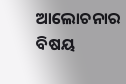ଆଲୋଚନାର ବିଷୟ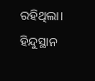ରହିଥିଲା।
ହିନ୍ଦୁସ୍ଥାନ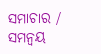ସମାଚାର / ସମନ୍ୱୟ